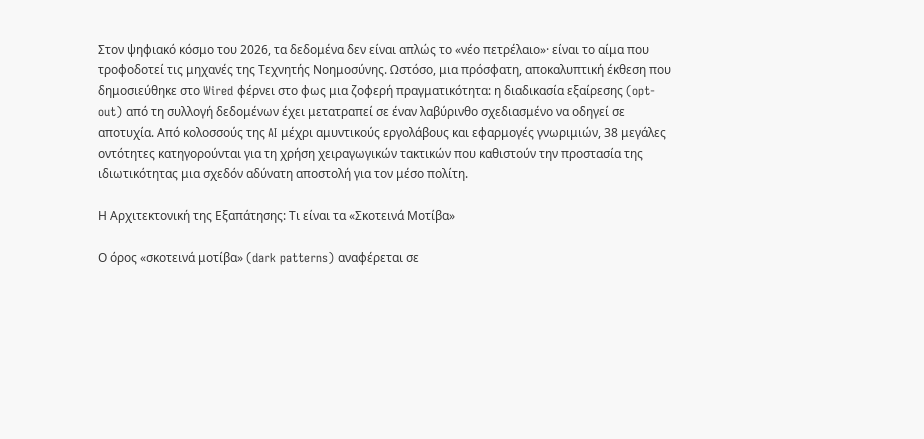Στον ψηφιακό κόσμο του 2026, τα δεδομένα δεν είναι απλώς το «νέο πετρέλαιο»· είναι το αίμα που τροφοδοτεί τις μηχανές της Τεχνητής Νοημοσύνης. Ωστόσο, μια πρόσφατη, αποκαλυπτική έκθεση που δημοσιεύθηκε στο Wired φέρνει στο φως μια ζοφερή πραγματικότητα: η διαδικασία εξαίρεσης (opt-out) από τη συλλογή δεδομένων έχει μετατραπεί σε έναν λαβύρινθο σχεδιασμένο να οδηγεί σε αποτυχία. Από κολοσσούς της AI μέχρι αμυντικούς εργολάβους και εφαρμογές γνωριμιών, 38 μεγάλες οντότητες κατηγορούνται για τη χρήση χειραγωγικών τακτικών που καθιστούν την προστασία της ιδιωτικότητας μια σχεδόν αδύνατη αποστολή για τον μέσο πολίτη.

Η Αρχιτεκτονική της Εξαπάτησης: Τι είναι τα «Σκοτεινά Μοτίβα»

Ο όρος «σκοτεινά μοτίβα» (dark patterns) αναφέρεται σε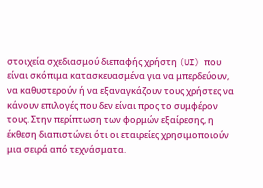στοιχεία σχεδιασμού διεπαφής χρήστη (UI) που είναι σκόπιμα κατασκευασμένα για να μπερδεύουν, να καθυστερούν ή να εξαναγκάζουν τους χρήστες να κάνουν επιλογές που δεν είναι προς το συμφέρον τους. Στην περίπτωση των φορμών εξαίρεσης, η έκθεση διαπιστώνει ότι οι εταιρείες χρησιμοποιούν μια σειρά από τεχνάσματα.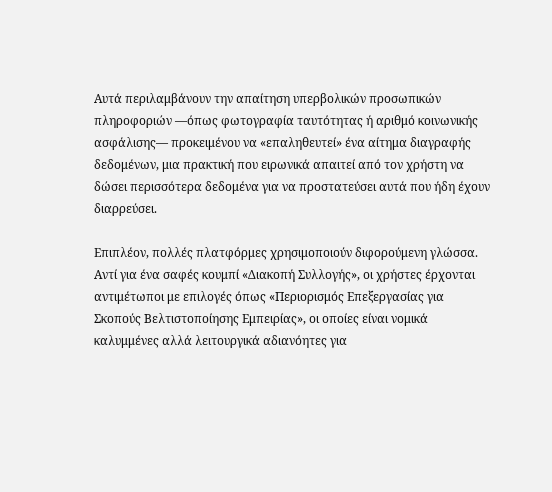Αυτά περιλαμβάνουν την απαίτηση υπερβολικών προσωπικών πληροφοριών —όπως φωτογραφία ταυτότητας ή αριθμό κοινωνικής ασφάλισης— προκειμένου να «επαληθευτεί» ένα αίτημα διαγραφής δεδομένων, μια πρακτική που ειρωνικά απαιτεί από τον χρήστη να δώσει περισσότερα δεδομένα για να προστατεύσει αυτά που ήδη έχουν διαρρεύσει.

Επιπλέον, πολλές πλατφόρμες χρησιμοποιούν διφορούμενη γλώσσα. Αντί για ένα σαφές κουμπί «Διακοπή Συλλογής», οι χρήστες έρχονται αντιμέτωποι με επιλογές όπως «Περιορισμός Επεξεργασίας για Σκοπούς Βελτιστοποίησης Εμπειρίας», οι οποίες είναι νομικά καλυμμένες αλλά λειτουργικά αδιανόητες για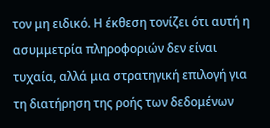τον μη ειδικό. Η έκθεση τονίζει ότι αυτή η ασυμμετρία πληροφοριών δεν είναι τυχαία, αλλά μια στρατηγική επιλογή για τη διατήρηση της ροής των δεδομένων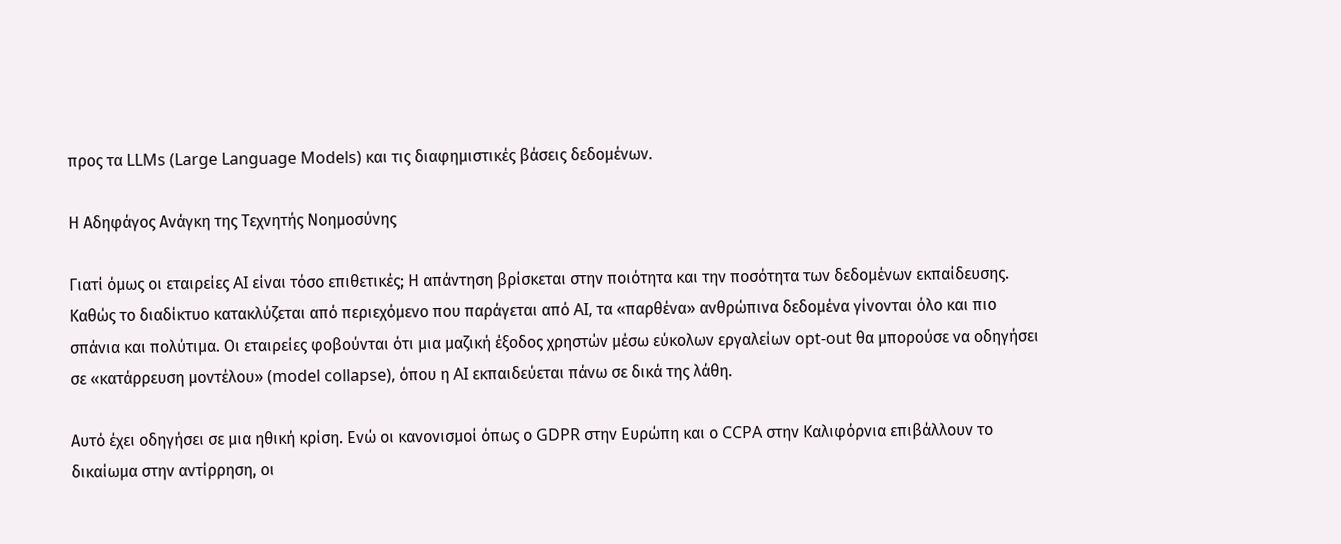προς τα LLMs (Large Language Models) και τις διαφημιστικές βάσεις δεδομένων.

Η Αδηφάγος Ανάγκη της Τεχνητής Νοημοσύνης

Γιατί όμως οι εταιρείες AI είναι τόσο επιθετικές; Η απάντηση βρίσκεται στην ποιότητα και την ποσότητα των δεδομένων εκπαίδευσης. Καθώς το διαδίκτυο κατακλύζεται από περιεχόμενο που παράγεται από AI, τα «παρθένα» ανθρώπινα δεδομένα γίνονται όλο και πιο σπάνια και πολύτιμα. Οι εταιρείες φοβούνται ότι μια μαζική έξοδος χρηστών μέσω εύκολων εργαλείων opt-out θα μπορούσε να οδηγήσει σε «κατάρρευση μοντέλου» (model collapse), όπου η AI εκπαιδεύεται πάνω σε δικά της λάθη.

Αυτό έχει οδηγήσει σε μια ηθική κρίση. Ενώ οι κανονισμοί όπως ο GDPR στην Ευρώπη και ο CCPA στην Καλιφόρνια επιβάλλουν το δικαίωμα στην αντίρρηση, οι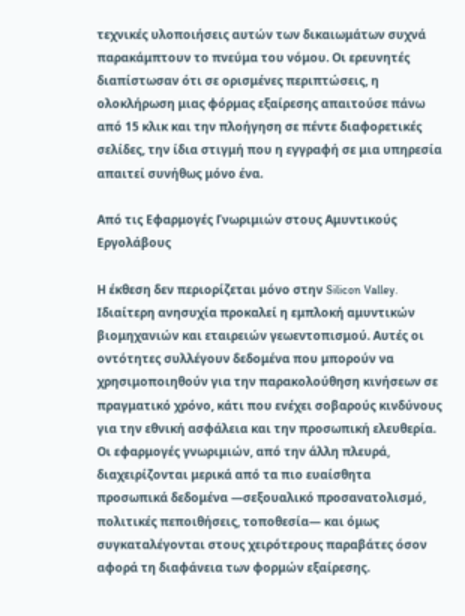τεχνικές υλοποιήσεις αυτών των δικαιωμάτων συχνά παρακάμπτουν το πνεύμα του νόμου. Οι ερευνητές διαπίστωσαν ότι σε ορισμένες περιπτώσεις, η ολοκλήρωση μιας φόρμας εξαίρεσης απαιτούσε πάνω από 15 κλικ και την πλοήγηση σε πέντε διαφορετικές σελίδες, την ίδια στιγμή που η εγγραφή σε μια υπηρεσία απαιτεί συνήθως μόνο ένα.

Από τις Εφαρμογές Γνωριμιών στους Αμυντικούς Εργολάβους

Η έκθεση δεν περιορίζεται μόνο στην Silicon Valley. Ιδιαίτερη ανησυχία προκαλεί η εμπλοκή αμυντικών βιομηχανιών και εταιρειών γεωεντοπισμού. Αυτές οι οντότητες συλλέγουν δεδομένα που μπορούν να χρησιμοποιηθούν για την παρακολούθηση κινήσεων σε πραγματικό χρόνο, κάτι που ενέχει σοβαρούς κινδύνους για την εθνική ασφάλεια και την προσωπική ελευθερία. Οι εφαρμογές γνωριμιών, από την άλλη πλευρά, διαχειρίζονται μερικά από τα πιο ευαίσθητα προσωπικά δεδομένα —σεξουαλικό προσανατολισμό, πολιτικές πεποιθήσεις, τοποθεσία— και όμως συγκαταλέγονται στους χειρότερους παραβάτες όσον αφορά τη διαφάνεια των φορμών εξαίρεσης.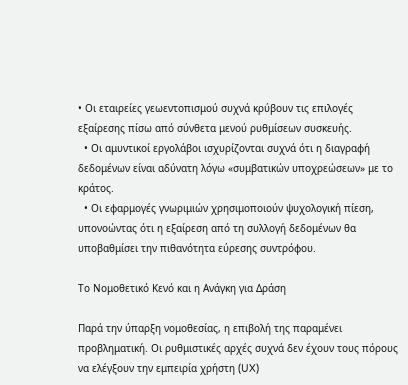• Οι εταιρείες γεωεντοπισμού συχνά κρύβουν τις επιλογές εξαίρεσης πίσω από σύνθετα μενού ρυθμίσεων συσκευής.
  • Οι αμυντικοί εργολάβοι ισχυρίζονται συχνά ότι η διαγραφή δεδομένων είναι αδύνατη λόγω «συμβατικών υποχρεώσεων» με το κράτος.
  • Οι εφαρμογές γνωριμιών χρησιμοποιούν ψυχολογική πίεση, υπονοώντας ότι η εξαίρεση από τη συλλογή δεδομένων θα υποβαθμίσει την πιθανότητα εύρεσης συντρόφου.

Το Νομοθετικό Κενό και η Ανάγκη για Δράση

Παρά την ύπαρξη νομοθεσίας, η επιβολή της παραμένει προβληματική. Οι ρυθμιστικές αρχές συχνά δεν έχουν τους πόρους να ελέγξουν την εμπειρία χρήστη (UX)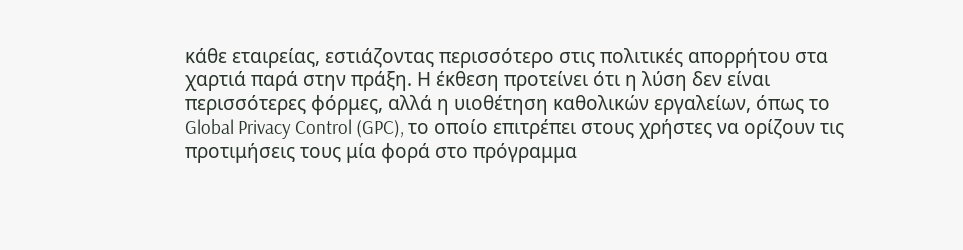κάθε εταιρείας, εστιάζοντας περισσότερο στις πολιτικές απορρήτου στα χαρτιά παρά στην πράξη. Η έκθεση προτείνει ότι η λύση δεν είναι περισσότερες φόρμες, αλλά η υιοθέτηση καθολικών εργαλείων, όπως το Global Privacy Control (GPC), το οποίο επιτρέπει στους χρήστες να ορίζουν τις προτιμήσεις τους μία φορά στο πρόγραμμα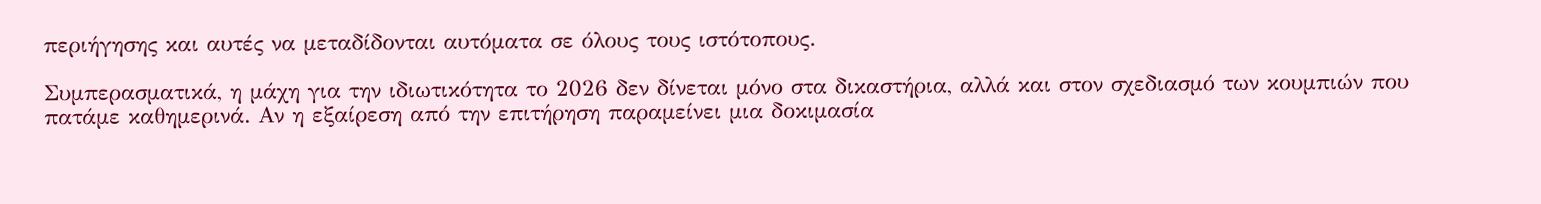περιήγησης και αυτές να μεταδίδονται αυτόματα σε όλους τους ιστότοπους.

Συμπερασματικά, η μάχη για την ιδιωτικότητα το 2026 δεν δίνεται μόνο στα δικαστήρια, αλλά και στον σχεδιασμό των κουμπιών που πατάμε καθημερινά. Αν η εξαίρεση από την επιτήρηση παραμείνει μια δοκιμασία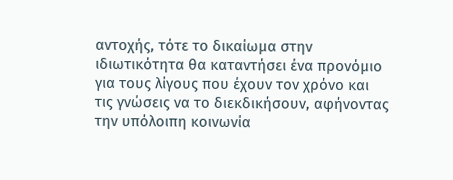αντοχής, τότε το δικαίωμα στην ιδιωτικότητα θα καταντήσει ένα προνόμιο για τους λίγους που έχουν τον χρόνο και τις γνώσεις να το διεκδικήσουν, αφήνοντας την υπόλοιπη κοινωνία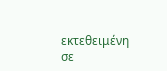εκτεθειμένη σε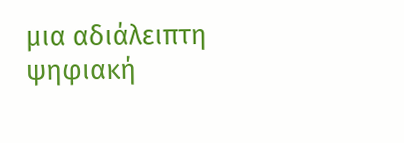μια αδιάλειπτη ψηφιακή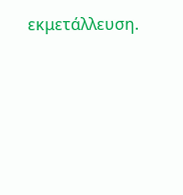εκμετάλλευση.